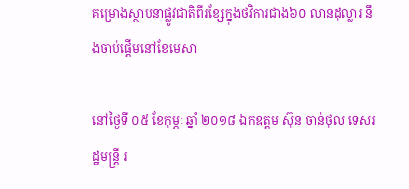គម្រោងស្ថាបនាផ្លូវជាតិពីរខ្សែក្នុងថវិការជាង៦០ លានដុល្លារ នឹងចាប់ផ្តើមនៅខែមេសា

នៅថ្ងៃទី ០៥ ខែកុម្ភៈ ឆ្នាំ ២០១៨ ឯកឧត្តម ស៊ុន ចាន់ថុល ទេសរដ្ឋមន្ត្រី រ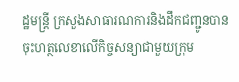ដ្ឋមន្ត្រី ក្រសួងសាធារណការនិងដឹកជញ្ជូនបានចុះហត្ថលេខាលើកិច្ចសន្យាជាមួយក្រុម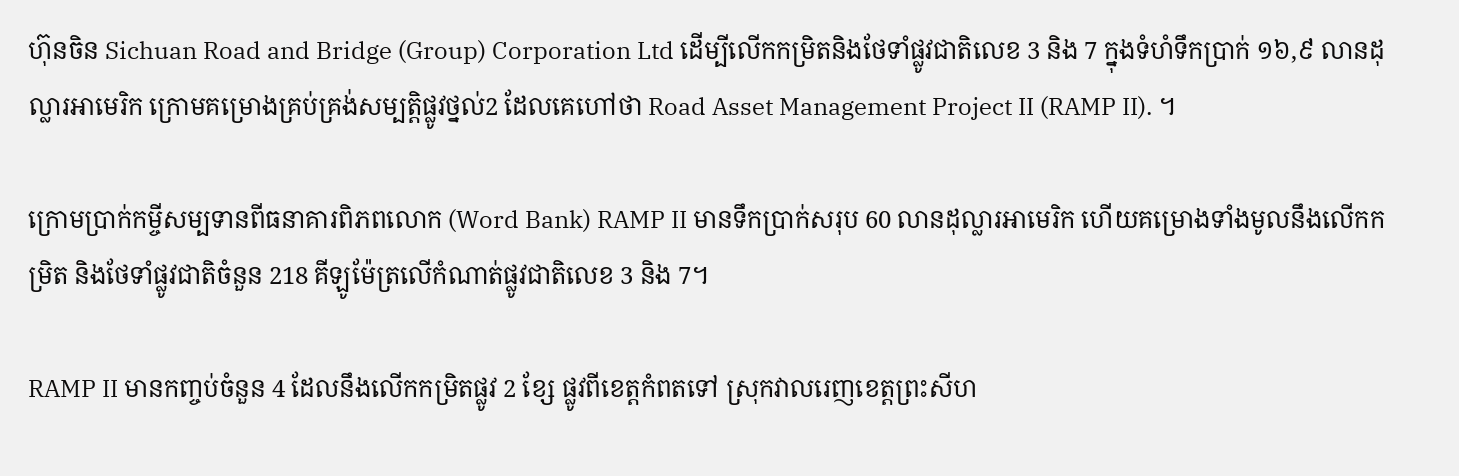ហ៊ុនចិន Sichuan Road and Bridge (Group) Corporation Ltd ដើម្បីលើកកម្រិតនិងថែទាំផ្លូវជាតិលេខ 3 និង 7 ក្នុងទំហំទឹកប្រាក់ ១៦,៩ លានដុល្លារអាមេរិក ក្រោមគម្រោងគ្រប់គ្រង់សម្បត្តិផ្លូវថ្នល់2 ដែលគេហៅថា Road Asset Management Project II (RAMP II). ។

ក្រោមប្រាក់កម្ចីសម្បទានពីធនាគារពិភពលោក (Word Bank) RAMP II មានទឹកប្រាក់សរុប 60 លានដុល្លារអាមេរិក ហើយគម្រោងទាំងមូលនឹងលើកកម្រិត និងថែទាំផ្លូវជាតិចំនួន 218 គីឡូម៉ែត្រលើកំណាត់ផ្លូវជាតិលេខ 3 និង 7។

RAMP II មានកញ្ចប់ចំនួន 4 ដែលនឹងលើកកម្រិតផ្លូវ 2 ខ្សែ ផ្លូវពីខេត្តកំពតទៅ ស្រុកវាលរេញខេត្តព្រះសីហ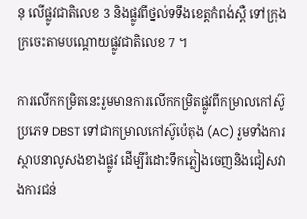នុ លើផ្លូវជាតិលេខ 3 និងផ្លូវពីថ្នល់ទទឹងខេត្តកំពង់ស្ពឺ ទៅក្រុងក្រចេះតាមបណ្តោយផ្លូវជាតិលេខ 7 ។

ការលើកកម្រិតនេះរួមមានការលើកកម្រិតផ្លូវពីកម្រាលកៅស៊ូប្រភេទ DBST ទៅជាកម្រាលកៅស៊ូប៉េតុង (AC) រួមទាំងការស្ថាបនាលូសងខាងផ្លូវ ដើម្បីរំដោះទឹកភ្លៀងចេញនិងជៀសវាងការជន់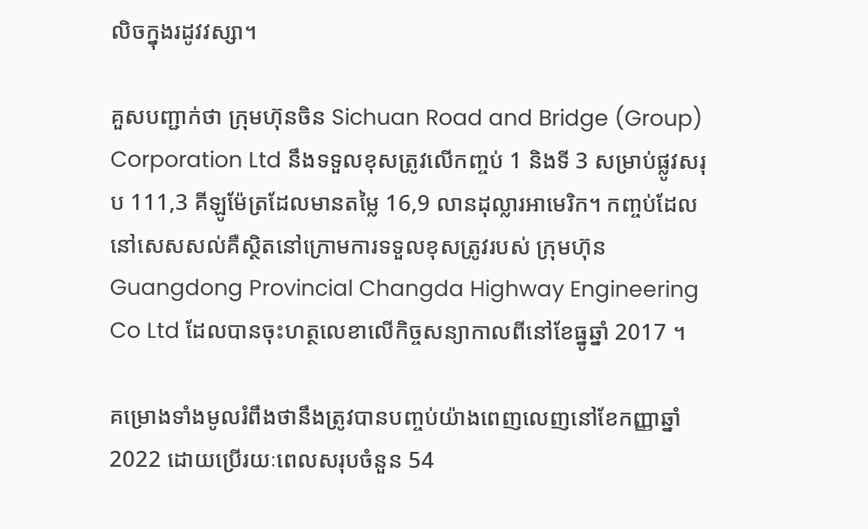លិចក្នុងរដូវវស្សា។

គួសបញ្ជាក់ថា ក្រុមហ៊ុនចិន Sichuan Road and Bridge (Group) Corporation Ltd នឹងទទួលខុសត្រូវលើកញ្ចប់ 1 និងទី 3 សម្រាប់ផ្លូវសរុប 111,3 គីឡូម៉ែត្រដែលមានតម្លៃ 16,9 លានដុល្លារអាមេរិក។ កញ្ចប់ដែលនៅសេសសល់គឺស្ថិតនៅក្រោមការទទួលខុសត្រូវរបស់ ក្រុមហ៊ុន Guangdong Provincial Changda Highway Engineering Co Ltd ដែលបានចុះហត្ថលេខាលើកិច្ចសន្យាកាលពីនៅខែធ្នូឆ្នាំ 2017 ។

គម្រោងទាំងមូលរំពឹងថានឹងត្រូវបានបញ្ចប់យ៉ាងពេញលេញនៅខែកញ្ញាឆ្នាំ 2022 ដោយប្រើរយៈពេលសរុបចំនួន 54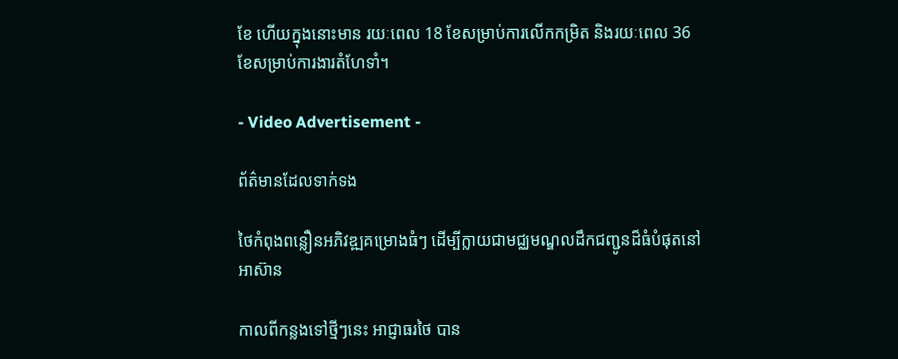ខែ ហើយក្នុងនោះមាន រយៈពេល 18 ខែសម្រាប់ការលើកកម្រិត និងរយៈពេល 36 ខែសម្រាប់ការងារតំហែទាំ។

- Video Advertisement -

ព័ត៌មានដែលទាក់ទង

ថៃកំពុងពន្លឿនអភិវឌ្ឍគម្រោងធំៗ ដើម្បីក្លាយជាមជ្ឈមណ្ឌលដឹកជញ្ជូនដ៏ធំបំផុតនៅអាស៊ាន

កាលពីកន្លងទៅថ្មីៗនេះ អាជ្ញាធរថៃ បាន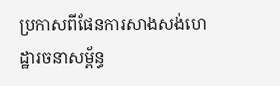ប្រកាសពីផែនការសាងសង់ហេដ្ឋារចនាសម្ព័ន្ធ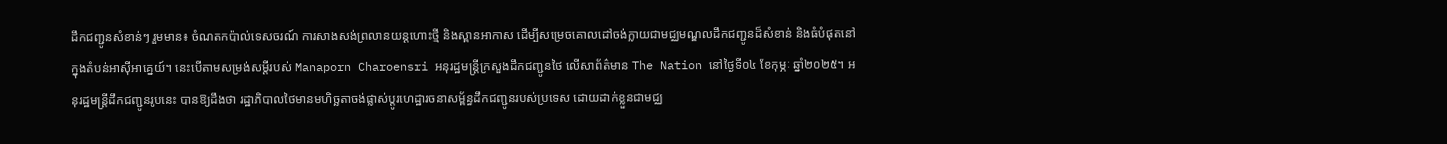ដឹកជញ្ជូនសំខាន់ៗ រួមមាន៖ ចំណតកប៉ាល់ទេសចរណ៍ ការសាងសង់ព្រលានយន្តហោះថ្មី និងស្ពានអាកាស ដើម្បីសម្រេចគោលដៅចង់ក្លាយជាមជ្ឈមណ្ឌលដឹកជញ្ជូនដ៏សំខាន់ និងធំបំផុតនៅក្នុងតំបន់អាស៊ីអាគ្នេយ៍។ នេះបើតាមសម្រង់សម្តីរបស់ Manaporn Charoensri អនុរដ្ឋមន្ត្រីក្រសួងដឹកជញ្ជូនថៃ លើសាព័ត៌មាន The Nation នៅថ្ងៃទី០៤ ខែកុម្ភៈ ឆ្នាំ២០២៥។ អនុរដ្ឋមន្ត្រីដឹកជញ្ជូនរូបនេះ បានឱ្យដឹងថា រដ្ឋាភិបាលថៃមានមហិច្ឆតាចង់ផ្លាស់ប្តូរហេដ្ឋារចនាសម្ព័ន្ធដឹកជញ្ជូនរបស់ប្រទេស ដោយដាក់ខ្លួនជាមជ្ឈ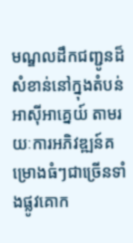មណ្ឌលដឹកជញ្ជូនដ៏សំខាន់នៅក្នុងតំបន់អាស៊ីអាគ្នេយ៍ តាមរយៈការអភិវឌ្ឍន៍គម្រោងធំៗជាច្រើនទាំងផ្លូវគោក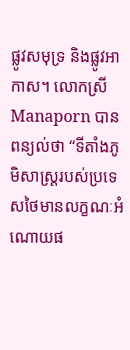ផ្លូវសមុទ្រ និងផ្លូវអាកាស។ លោកស្រី Manaporn បានពន្យល់ថា “ទីតាំងភូមិសាស្រ្តរបស់ប្រទេសថៃមានលក្ខណៈអំណោយផ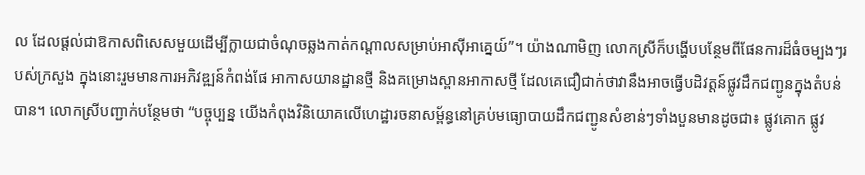ល ដែលផ្តល់ជាឱកាសពិសេសមួយដើម្បីក្លាយជាចំណុចឆ្លងកាត់កណ្តាលសម្រាប់អាស៊ីអាគ្នេយ៍”។ យ៉ាងណាមិញ លោកស្រីក៏បង្ហើបបន្ថែមពីផែនការដ៏ធំចម្បងៗរបស់ក្រសួង ក្នុងនោះរួមមានការអភិវឌ្ឍន៍កំពង់ផែ អាកាសយានដ្ឋានថ្មី និងគម្រោងស្ពានអាកាសថ្មី ដែលគេជឿជាក់ថាវានឹងអាចធ្វើបដិវត្តន៍ផ្លូវដឹកជញ្ជូនក្នុងតំបន់បាន។ លោកស្រីបញ្ជាក់បន្ថែមថា “បច្ចុប្បន្ន យើងកំពុងវិនិយោគលើហេដ្ឋារចនាសម្ព័ន្ធនៅគ្រប់មធ្យោបាយដឹកជញ្ជូនសំខាន់ៗទាំងបួនមានដូចជា៖ ផ្លូវគោក ផ្លូវ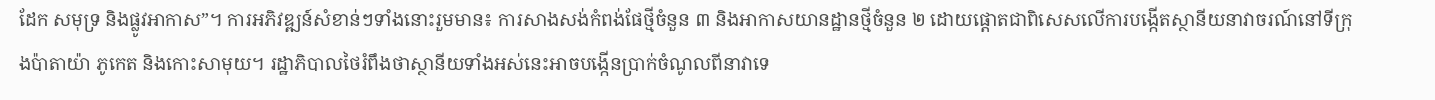ដែក សមុទ្រ និងផ្លូវអាកាស”។ ការអភិវឌ្ឍន៍សំខាន់ៗទាំងនោះរួមមាន៖ ការសាងសង់កំពង់ផែថ្មីចំនួន ៣ និងអាកាសយានដ្ឋានថ្មីចំនួន ២ ដោយផ្តោតជាពិសេសលើការបង្កើតស្ថានីយនាវាចរណ៍នៅទីក្រុងប៉ាតាយ៉ា ភូកេត និងកោះសាមុយ។ រដ្ឋាភិបាលថៃរំពឹងថាស្ថានីយទាំងអស់នេះអាចបង្កើនប្រាក់ចំណូលពីនាវាទេ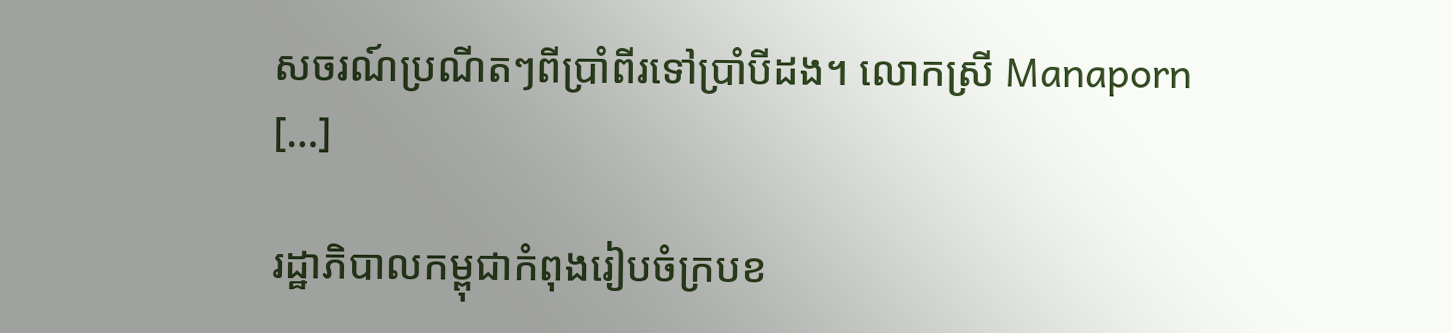សចរណ៍ប្រណីតៗពីប្រាំពីរទៅប្រាំបីដង។ លោកស្រី Manaporn […]

រដ្ឋាភិបាលកម្ពុជាកំពុងរៀបចំក្របខ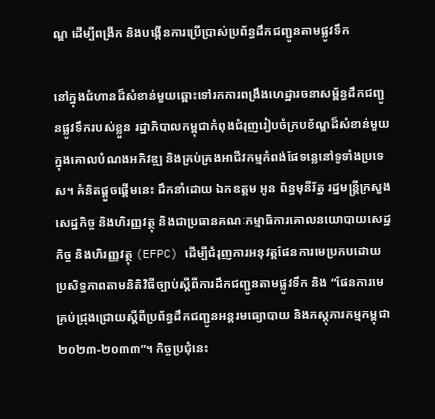ណ្ឌ ដើម្បីពង្រីក និងបង្កើនការប្រើប្រាស់ប្រព័ន្ធដឹកជញ្ជូនតាមផ្លូវទឹក

នៅក្នុងជំហានដ៏សំខាន់មួយឆ្ពោះទៅរកការពង្រឹងហេដ្ឋារចនាសម្ព័ន្ធដឹកជញ្ជូនផ្លូវទឹករបស់ខ្លួន រដ្ឋាភិបាលកម្ពុជាកំពុងជំរុញរៀបចំក្របខ័ណ្ឌដ៏សំខាន់មួយក្នុងគោលបំណងអភិវឌ្ឍ និងគ្រប់គ្រងអាជីវកម្មកំពង់ផែទន្លេនៅទូទាំងប្រទេស។ គំនិតផ្តួចផ្តើមនេះ ដឹកនាំដោយ ឯកឧត្តម អូន ព័ន្ធមុនីរ័ត្ន រដ្ឋមន្ត្រីក្រសួងសេដ្ឋកិច្ច និងហិរញ្ញវត្ថុ និងជាប្រធានគណៈកម្មាធិការគោលនយោបាយសេដ្ឋកិច្ច និងហិរញ្ញវត្ថុ (EFPC) ដើម្បីជំរុញការអនុវត្តផែនការមេប្រកបដោយប្រសិទ្ធភាពតាមនិតិវិធីច្បាប់ស្តីពីការដឹកជញ្ជូនតាមផ្លូវទឹក និង “ផែនការមេគ្រប់ជ្រុងជ្រោយស្ដីពីប្រព័ន្ធដឹកជញ្ជូនអន្តរមធ្យោបាយ និងភស្ដុភារកម្មកម្ពុជា ២០២៣-២០៣៣”។ កិច្ចប្រជុំនេះ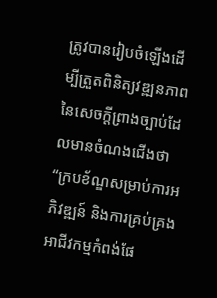ត្រូវបានរៀបចំឡើងដើម្បីត្រួតពិនិត្យវឌ្ឍនភាពនៃសេចក្តីព្រាងច្បាប់ដែលមានចំណងជើងថា “ក្របខ័ណ្ឌសម្រាប់ការអភិវឌ្ឍន៍ និងការគ្រប់គ្រងអាជីវកម្មកំពង់ផែ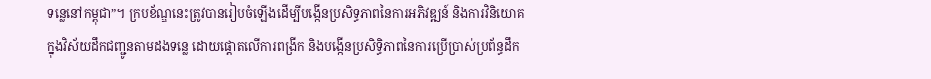ទន្លេនៅកម្ពុជា”។ ក្របខ័ណ្ឌនេះត្រូវបានរៀបចំឡើងដើម្បីបង្កើនប្រសិទ្ធភាពនៃការអភិវឌ្ឍន៍ និងការវិនិយោគក្នុងវិស័យដឹកជញ្ជូនតាមដងទន្លេ ដោយផ្តោតលើការពង្រីក និងបង្កើនប្រសិទ្ធិភាពនៃការប្រើប្រាស់ប្រព័ន្ធដឹក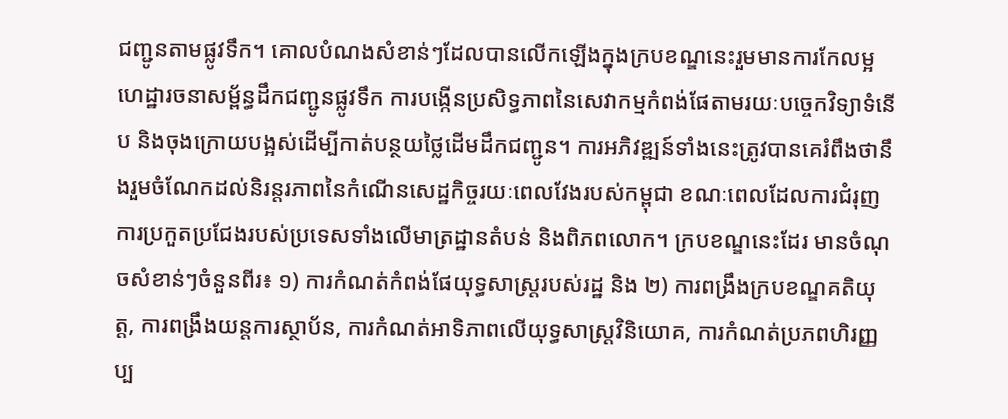ជញ្ជូនតាមផ្លូវទឹក។ គោលបំណងសំខាន់ៗដែលបានលើកឡើងក្នុងក្របខណ្ឌនេះរួមមានការកែលម្អហេដ្ឋារចនាសម្ព័ន្ធដឹកជញ្ជូនផ្លូវទឹក ការបង្កើនប្រសិទ្ធភាពនៃសេវាកម្មកំពង់ផែតាមរយៈបច្ចេកវិទ្យាទំនើប និងចុងក្រោយបង្អស់ដើម្បីកាត់បន្ថយថ្លៃដើមដឹកជញ្ជូន។ ការអភិវឌ្ឍន៍ទាំងនេះត្រូវបានគេរំពឹងថានឹងរួមចំណែកដល់និរន្តរភាពនៃកំណើនសេដ្ឋកិច្ចរយៈពេលវែងរបស់កម្ពុជា ខណៈពេលដែលការជំរុញការប្រកួតប្រជែងរបស់ប្រទេសទាំងលើមាត្រដ្ឋានតំបន់ និងពិភពលោក។ ក្របខណ្ឌនេះដែរ មានចំណុចសំខាន់ៗចំនួនពីរ៖ ១) ការកំណត់កំពង់ផែយុទ្ធសាស្ត្ររបស់រដ្ឋ និង ២) ការពង្រឹងក្របខណ្ឌគតិយុត្ត, ការពង្រឹងយន្តការស្ថាប័ន, ការកំណត់អាទិភាពលើយុទ្ធសាស្រ្តវិនិយោគ, ការកំណត់ប្រភពហិរញ្ញប្ប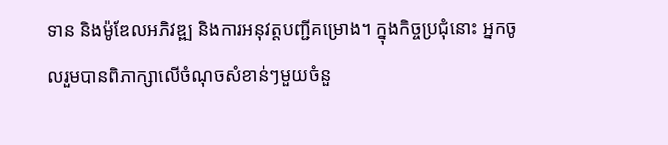ទាន និងម៉ូឌែលអភិវឌ្ឍ និងការអនុវត្តបញ្ជីគម្រោង។ ក្នុងកិច្ចប្រជុំនោះ អ្នកចូលរួមបានពិភាក្សាលើចំណុចសំខាន់ៗមួយចំនួ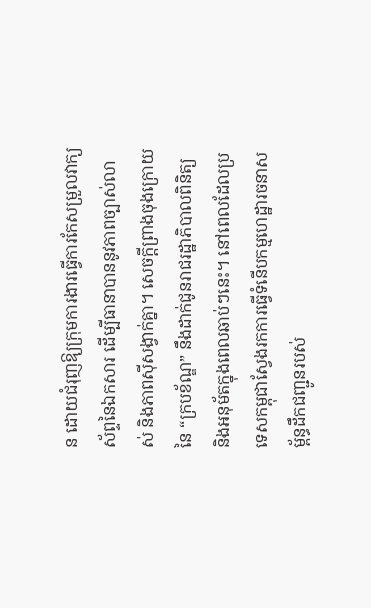ន ដោយជំរុញឱ្យក្រុមការងារធ្វើការកែសម្រួលវាក្យស័ព្ទនៃឯកសារ ដើម្បីធានាបាននូវភាពច្បាស់លាស់ និងភាពស៊ីសង្វាក់គ្នា។ សេចក្តីព្រាងចុងក្រោយនៃ “ក្របខ័ណ្ឌ” នឹងដាក់ជូនរាជរដ្ឋាភិបាលពិនិត្យ និងអនុម័តក្នុងពេលឆាប់ៗនេះ។ នៅពេលដែលប្រទេសកម្ពុជាស្វែងរកការធ្វើទំនើបកម្មហេដ្ឋារចនាសម្ព័ន្ធដឹកជញ្ជូនរបស់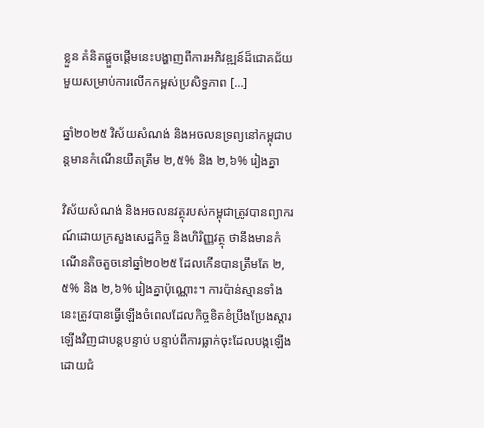ខ្លួន គំនិតផ្តួចផ្តើមនេះបង្ហាញពីការអភិវឌ្ឍន៍ដ៏ជោគជ័យមួយសម្រាប់ការលើកកម្ពស់ប្រសិទ្ធភាព […]

ឆ្នាំ២០២៥ វិស័យសំណង់ និងអចលនទ្រព្យនៅកម្ពុជាបន្តមានកំណើនយឺតត្រឹម ២,៥% និង ២,៦% រៀងគ្នា

វិស័យសំណង់ និងអចលនវត្ថុរបស់កម្ពុជាត្រូវបានព្យាករណ៍ដោយក្រសួងសេដ្ឋកិច្ច និងហិរិញ្ញវត្ថុ ថានឹងមានកំណើនតិចតួចនៅឆ្នាំ២០២៥ ដែលកើនបានត្រឹមតែ ២,៥% និង ២,៦% រៀងគ្នាប៉ុណ្ណោះ។ ការប៉ាន់ស្មានទាំងនេះត្រូវបានធ្វើឡើងចំពេលដែលកិច្ចខិតខំប្រឹងប្រែងស្តារឡើងវិញជាបន្តបន្ទាប់ បន្ទាប់ពីការធ្លាក់ចុះដែលបង្កឡើងដោយជំ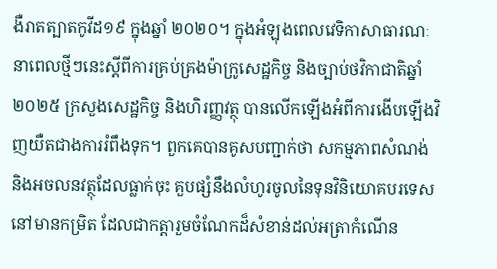ងឺរាតត្បាតកូវីដ១៩ ក្នុងឆ្នាំ ២០២០។ ក្នុងអំឡុងពេលវេទិកាសាធារណៈនាពេលថ្មីៗនេះស្តីពីការគ្រប់គ្រងម៉ាក្រូសេដ្ឋកិច្ច និងច្បាប់ថវិកាជាតិឆ្នាំ២០២៥ ក្រសួងសេដ្ឋកិច្ច និងហិរញ្ញវត្ថុ បានលើកឡើងអំពីការងើបឡើងវិញយឺតជាងការរំពឹងទុក។ ពួកគេបានគូសបញ្ជាក់ថា សកម្មភាពសំណង់ និងអចលនវត្ថុដែលធ្លាក់ចុះ គួបផ្សំនឹងលំហូរចូលនៃទុនវិនិយោគបរទេសនៅមានកម្រិត ដែលជាកត្តារួមចំណែកដ៏សំខាន់ដល់អត្រាកំណើន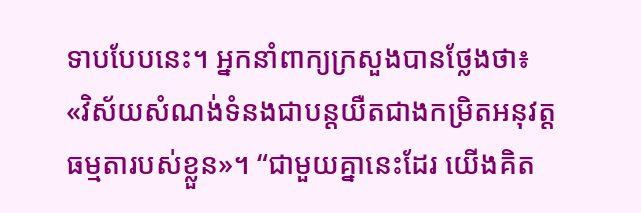ទាបបែបនេះ។ អ្នកនាំពាក្យក្រសួងបានថ្លែងថា៖ «វិស័យសំណង់ទំនងជាបន្តយឺតជាងកម្រិតអនុវត្តធម្មតារបស់ខ្លួន»។ “ជាមួយគ្នានេះដែរ យើងគិត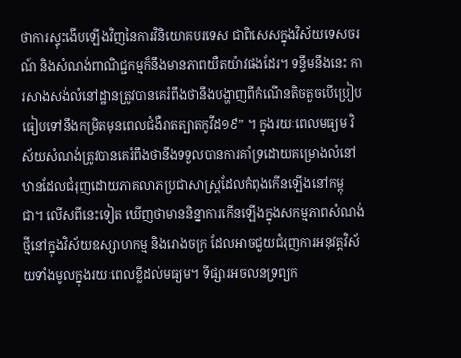ថាការស្ទុះងើបឡើងវិញនៃការវិនិយោគបរទេស ជាពិសេសក្នុងវិស័យទេសចរណ៍ និងសំណង់ពាណិជ្ជកម្មក៏នឹងមានភាពយឺតយ៉ាវផងដែរ។ ទន្ទឹមនឹងនេះ ការសាងសង់លំនៅដ្ឋានត្រូវបានគេរំពឹងថានឹងបង្ហាញពីកំណើនតិចតួចបើប្រៀបធៀបទៅនឹងកម្រិតមុនពេលជំងឺរាតត្បាតកូវីដ១៩” ។ ក្នុងរយៈពេលមធ្យម វិស័យសំណង់ត្រូវបានគេរំពឹងថានឹងទទួលបានការគាំទ្រដោយគម្រោងលំនៅឋានដែលជំរុញដោយភាគលាភប្រជាសាស្ត្រដែលកំពុងកើនឡើងនៅកម្ពុជា។ លើសពីនេះទៀត ឃើញថាមាននិន្នាការកើនឡើងក្នុងសកម្មភាពសំណង់ថ្មីនៅក្នុងវិស័យឧស្សាហកម្ម និងរោងចក្រ ដែលអាចជួយជំរុញការអនុវត្តវិស័យទាំងមូលក្នុងរយៈពេលខ្លីដល់មធ្យម។ ទីផ្សារអចលនទ្រព្យក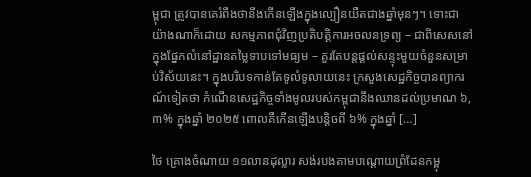ម្ពុជា ត្រូវបានគេរំពឹងថានឹងកើនឡើងក្នុងល្បឿនយឺតជាងឆ្នាំមុនៗ។ ទោះជាយ៉ាងណាក៏ដោយ សកម្មភាពជុំវិញប្រតិបត្តិការអចលនទ្រព្យ – ជាពិសេសនៅក្នុងផ្នែកលំនៅដ្ឋានតម្លៃទាបទៅមធ្យម – គួរតែបន្តផ្តល់សន្ទុះមួយចំនួនសម្រាប់វិស័យនេះ។ ក្នុងបរិបទកាន់តែទូលំទូលាយនេះ ក្រសួងសេដ្ឋកិច្ចបានព្យាករណ៍ទៀតថា កំណើនសេដ្ឋកិច្ចទាំងមូលរបស់កម្ពុជានឹងឈានដល់ប្រមាណ ៦,៣% ក្នុងឆ្នាំ ២០២៥ ពោលគឺកើនឡើងបន្តិចពី ៦% ក្នុងឆ្នាំ […]

ថៃ គ្រោងចំណាយ ១១លានដុល្លារ សង់របងតាមបណ្តោយព្រំដែនកម្ពុ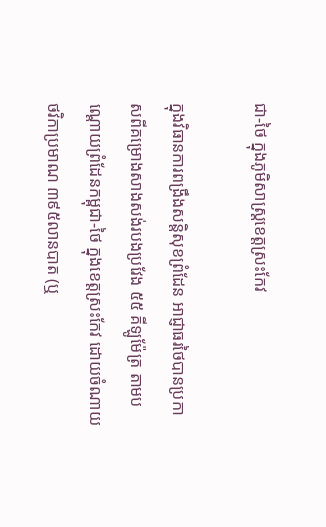ជា-ថៃ ក្នុងភូមិសាស្ត្រខេត្តស្រះកែវ

ក្នុងវិធានការពង្រឹងសន្តិសុខព្រំដែន អាជ្ញាធរថៃបានប្រកាសពីគម្រោងសាងសង់របងប្រវែង ៥៥ គីឡូម៉ែត្រ តាមបណ្តោយព្រំដែនកម្ពុជា-ថៃ ក្នុងខេត្តស្រះកែវ ដោយចំណាយថវិកាប្រមាណ ៣៩៥លានបាត (ឬ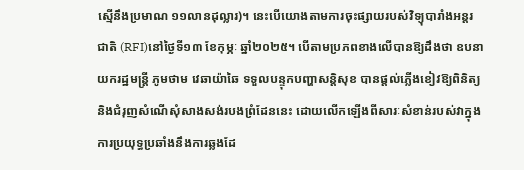ស្មើនឹងប្រមាណ ១១លានដុល្លារ)។ នេះបើយោងតាមការចុះផ្សាយរបស់វិទ្យុបារាំងអន្តរជាតិ (RFI)នៅថ្ងៃទី១៣ ខែកុម្ភៈ ឆ្នាំ២០២៥។ បើតាមប្រភពខាងលើបានឱ្យដឹងថា ឧបនាយករដ្ឋមន្ត្រី ភូមថាម វេឆាយ៉ាឆៃ ទទួលបន្ទុកបញ្ហាសន្តិសុខ បានផ្តល់ភ្លើងខៀវឱ្យពិនិត្យ និងជំរុញសំណើសុំសាងសង់របងព្រំដែននេះ ដោយលើកឡើងពីសារៈសំខាន់របស់វាក្នុងការប្រយុទ្ធប្រឆាំងនឹងការឆ្លងដែ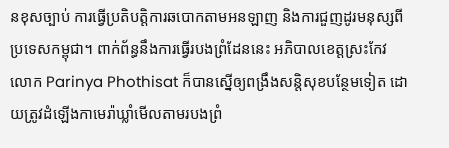នខុសច្បាប់ ការធ្វើប្រតិបត្តិការឆបោកតាមអនឡាញ និងការជួញដូរមនុស្សពីប្រទេសកម្ពុជា។ ពាក់ព័ន្ធនឹងការធ្វើរបងព្រំដែននេះ អភិបាលខេត្តស្រះកែវ លោក Parinya Phothisat ក៏បានស្នើឲ្យពង្រឹងសន្តិសុខបន្ថែមទៀត ដោយត្រូវដំឡើងកាមេរ៉ាឃ្លាំមើលតាមរបងព្រំ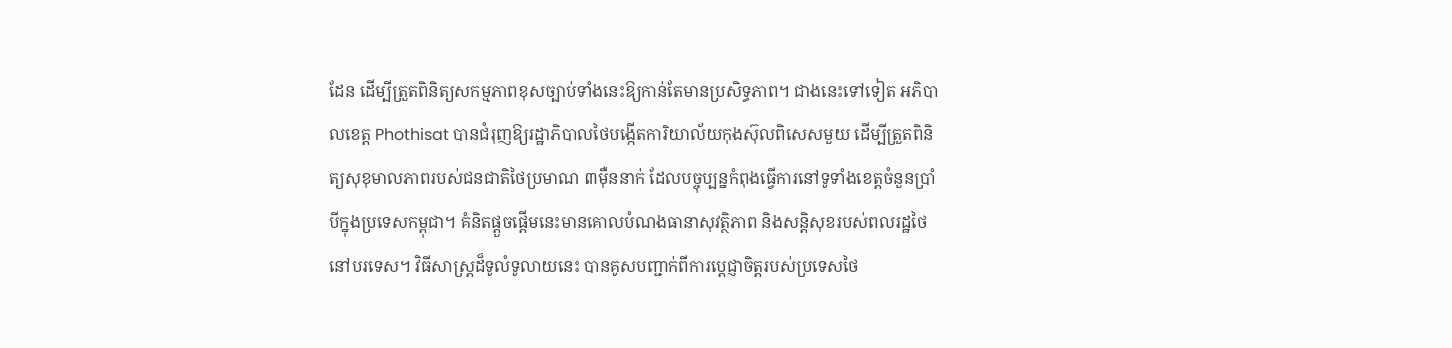ដែន ដើម្បីត្រួតពិនិត្យសកម្មភាពខុសច្បាប់ទាំងនេះឱ្យកាន់តែមានប្រសិទ្ធភាព។ ជាងនេះទៅទៀត អភិបាលខេត្ត Phothisat បានជំរុញឱ្យរដ្ឋាភិបាលថៃបង្កើតការិយាល័យកុងស៊ុលពិសេសមួយ ដើម្បីត្រួតពិនិត្យសុខុមាលភាពរបស់ជនជាតិថៃប្រមាណ ៣ម៉ឺននាក់ ដែលបច្ចុប្បន្នកំពុងធ្វើការនៅទូទាំងខេត្តចំនួនប្រាំបីក្នុងប្រទេសកម្ពុជា។ គំនិតផ្តួចផ្តើមនេះមានគោលបំណងធានាសុវត្ថិភាព និងសន្តិសុខរបស់ពលរដ្ឋថៃនៅបរទេស។ វិធីសាស្រ្តដ៏ទូលំទូលាយនេះ បានគូសបញ្ជាក់ពីការប្តេជ្ញាចិត្តរបស់ប្រទេសថៃ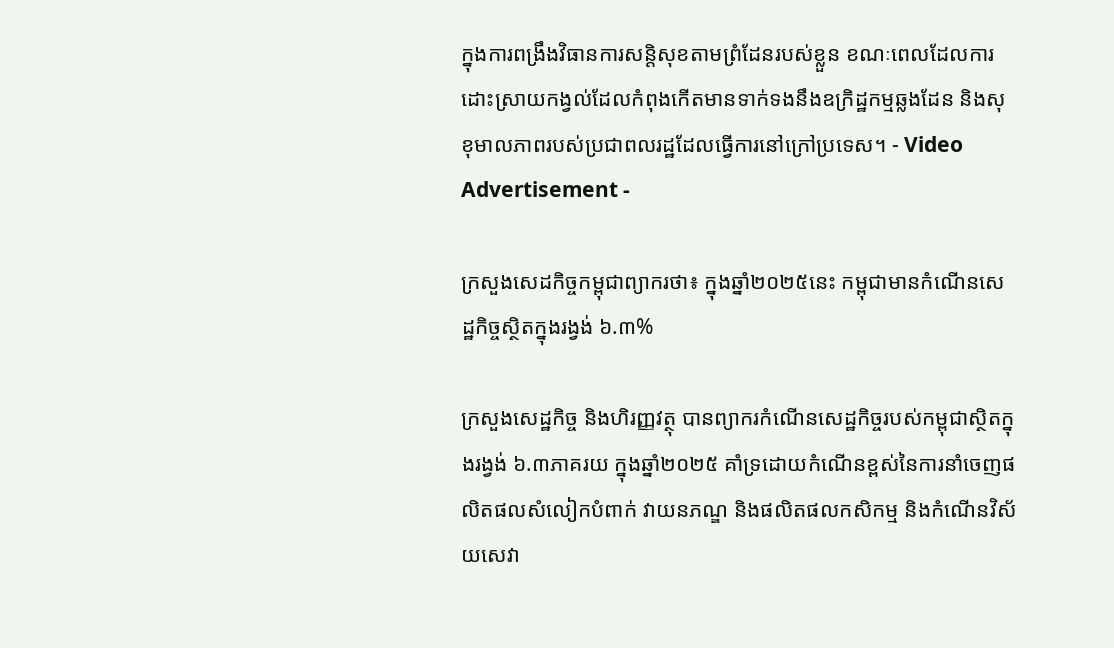ក្នុងការពង្រឹងវិធានការសន្តិសុខតាមព្រំដែនរបស់ខ្លួន ខណៈពេលដែលការដោះស្រាយកង្វល់ដែលកំពុងកើតមានទាក់ទងនឹងឧក្រិដ្ឋកម្មឆ្លងដែន និងសុខុមាលភាពរបស់ប្រជាពលរដ្ឋដែលធ្វើការនៅក្រៅប្រទេស។ - Video Advertisement -

ក្រសួងសេដកិច្ចកម្ពុជាព្យាករថា៖ ក្នុងឆ្នាំ២០២៥នេះ កម្ពុជាមានកំណើនសេដ្ឋកិច្ចស្ថិតក្នុងរង្វង់ ៦.៣%

ក្រសួងសេដ្ឋកិច្ច និងហិរញ្ញវត្ថុ បានព្យាករកំណើនសេដ្ឋកិច្ចរបស់កម្ពុជាស្ថិតក្នុងរង្វង់ ៦.៣ភាគរយ ក្នុងឆ្នាំ២០២៥ គាំទ្រដោយកំណើនខ្ពស់នៃការនាំចេញផលិតផលសំលៀកបំពាក់ វាយនភណ្ឌ និងផលិតផលកសិកម្ម និងកំណើនវិស័យសេវា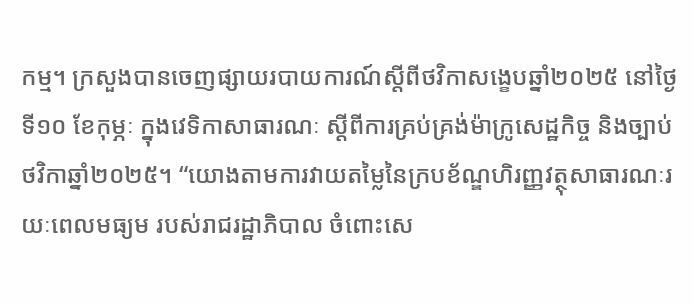កម្ម។ ក្រសួងបានចេញផ្សាយរបាយការណ៍ស្តីពីថវិកាសង្ខេបឆ្នាំ២០២៥ នៅថ្ងៃទី១០ ខែកុម្ភៈ ក្នុងវេទិកាសាធារណៈ ស្តីពីការគ្រប់គ្រង់ម៉ាក្រូសេដ្ឋកិច្ច និងច្បាប់ថវិកាឆ្នាំ២០២៥។ “យោងតាមការវាយតម្លៃនៃក្របខ័ណ្ឌហិរញ្ញវត្ថុសាធារណៈរយៈពេលមធ្យម របស់រាជរដ្ឋាភិបាល ចំពោះសេ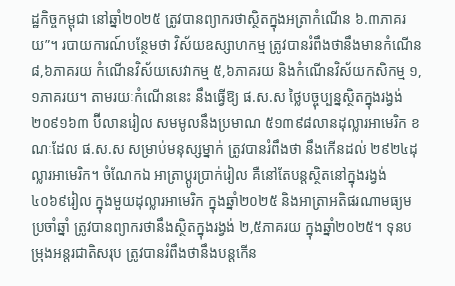ដ្ឋកិច្ចកម្ពុជា នៅឆ្នាំ២០២៥ ត្រូវបានព្យាករថាស្ថិតក្នុងអត្រាកំណើន ៦.៣ភាគរយ”។ របាយការណ៍បន្ថែមថា វិស័យឧស្សាហកម្ម ត្រូវបានរំពឹងថានឹងមានកំណើន ៨,៦ភាគរយ កំណើនវិស័យសេវាកម្ម ៥,៦ភាគរយ និងកំណើនវិស័យកសិកម្ម ១,១ភាគរយ។ តាមរយៈកំណើននេះ នឹងធ្វើឱ្យ ផ.ស.ស ថ្លៃបច្ចុប្បន្នស្ថិតក្នុងរង្វង់ ២០៩១៦៣ ប៊ីលានរៀល សមមូលនឹងប្រមាណ ៥១៣៩៨លានដុល្លារអាមេរិក ខណៈដែល ផ.ស.ស សម្រាប់មនុស្សម្នាក់ ត្រូវបានរំពឹងថា នឹងកើនដល់ ២៩២៤ដុល្លារអាមេរិក។ ចំណែកឯ អាត្រាប្តូរប្រាក់រៀល គឺនៅតែបន្តស្ថិតនៅក្នុងរង្វង់ ៤០៦៩រៀល ក្នុងមួយដុល្លារអាមេរិក ក្នុងឆ្នាំ២០២៥ និងអាត្រាអតិផរណាមធ្យមប្រចាំឆ្នាំ ត្រូវបានព្យាករថានឹងស្ថិតក្នុងរង្វង់ ២,៥ភាគរយ ក្នុងឆ្នាំ២០២៥។ ទុនបម្រុងអន្តរជាតិសរុប ត្រូវបានរំពឹងថានឹងបន្តកើន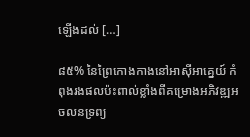ឡើងដល់ […]

៨៥% នៃព្រៃកោងកាងនៅអាស៊ីអាគ្នេយ៍ កំពុងរងផលប៉ះពាល់ខ្លាំងពីគម្រោងអភិវឌ្ឍអចលនទ្រព្យ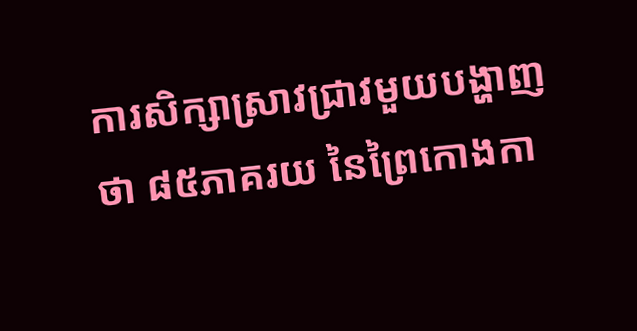ការសិក្សាស្រាវជ្រាវមួយបង្ហាញថា ៨៥ភាគរយ នៃព្រៃកោងកា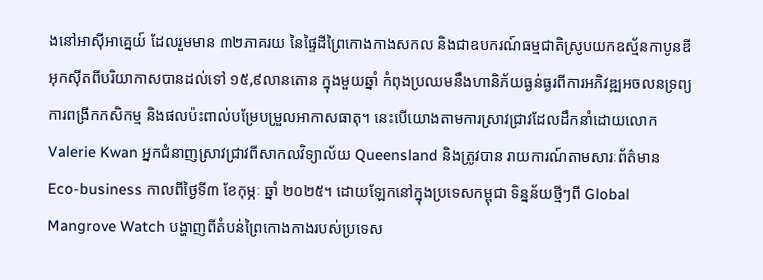ងនៅអាស៊ីអាគ្នេយ៍ ដែលរួមមាន ៣២ភាគរយ នៃផ្ទៃដីព្រៃកោងកាងសកល និងជាឧបករណ៍ធម្មជាតិស្រូបយកឧស្ម័នកាបូនឌីអុកស៊ីតពីបរិយាកាសបានដល់ទៅ ១៥,៩លានតោន ក្នុងមួយឆ្នាំ កំពុងប្រឈមនឹងហានិភ័យធ្ងន់ធ្ងរពីការអភិវឌ្ឍអចលនទ្រព្យ ការពង្រីកកសិកម្ម និងផលប៉ះពាល់បម្រែបម្រួលអាកាសធាតុ។ នេះបើយោងតាមការស្រាវជ្រាវដែលដឹកនាំដោយលោក Valerie Kwan អ្នកជំនាញស្រាវជ្រាវពីសាកលវិទ្យាល័យ Queensland និងត្រូវបាន រាយការណ៍តាមសារៈព័ត៌មាន Eco-business កាលពីថ្ងៃទី៣ ខែកុម្ភៈ ឆ្នាំ ២០២៥។ ដោយឡែកនៅក្នុងប្រទេសកម្ពុជា ទិន្នន័យថ្មីៗពី Global Mangrove Watch បង្ហាញពីតំបន់ព្រៃកោងកាងរបស់ប្រទេស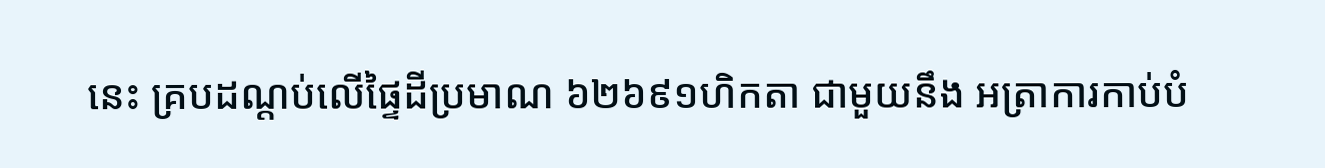នេះ គ្របដណ្តប់លើផ្ទៃដីប្រមាណ ៦២៦៩១ហិកតា ជាមួយនឹង អត្រាការកាប់បំ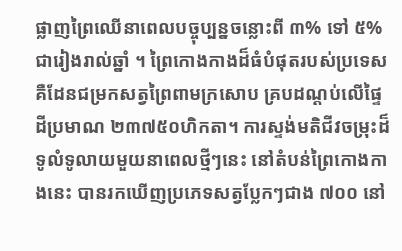ផ្លាញព្រៃឈើនាពេលបច្ចុប្បន្នចន្លោះពី ៣% ទៅ ៥% ជារៀងរាល់ឆ្នាំ ។ ព្រៃកោងកាងដ៏ធំបំផុតរបស់ប្រទេស គឺដែនជម្រកសត្វព្រៃពាមក្រសោប គ្របដណ្តប់លើផ្ទៃដីប្រមាណ ២៣៧៥០ហិកតា។ ការស្ទង់មតិជីវចម្រុះដ៏ទូលំទូលាយមួយនាពេលថ្មីៗនេះ នៅតំបន់ព្រៃកោងកាងនេះ បានរកឃើញប្រភេទសត្វប្លែកៗជាង ៧០០ នៅ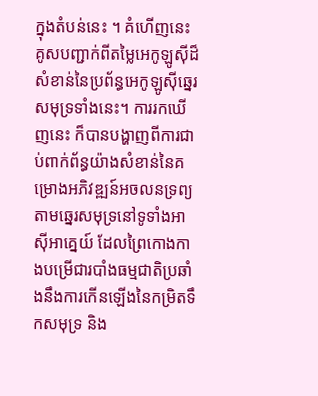ក្នុងតំបន់នេះ ។ គំហើញនេះ គូសបញ្ជាក់ពីតម្លៃអេកូឡូស៊ីដ៏សំខាន់នៃប្រព័ន្ធអេកូឡូស៊ីឆ្នេរសមុទ្រទាំងនេះ។ ការរកឃើញនេះ ក៏បានបង្ហាញពីការជាប់ពាក់ព័ន្ធយ៉ាងសំខាន់នៃគម្រោងអភិវឌ្ឍន៍អចលនទ្រព្យតាមឆ្នេរសមុទ្រនៅទូទាំងអាស៊ីអាគ្នេយ៍ ដែលព្រៃកោងកាងបម្រើជារបាំងធម្មជាតិប្រឆាំងនឹងការកើនឡើងនៃកម្រិតទឹកសមុទ្រ និង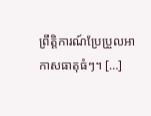ព្រឹត្តិការណ៍ប្រែប្រួលអាកាសធាតុធំៗ។ […]